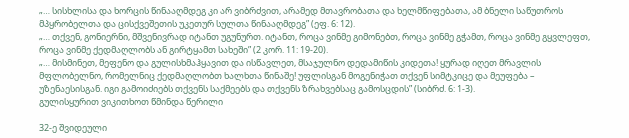„… სისხლისა და ხორცის წინააღმდეგ კი არ ვიბრძვით, არამედ მთავრობათა და ხელმწიფებათა, ამ ბნელი საწუთროს მპყრობელთა და ცისქვეშეთის უკეთურ სულთა წინააღმდეგ” (ეფ. 6: 12).
„… თქვენ, გონიერნი, მშვენივრად იტანთ უგუნურთ. იტანთ, როცა ვინმე გიმონებთ, როცა ვინმე გჭამთ, როცა ვინმე გყვლეფთ, როცა ვინმე ქედმაღლობს ან გირტყამთ სახეში” (2 კორ. 11: 19-20).
„… მისმინეთ, მეფენო და გულისხმაჰყავით და ისწავლეთ, მსაჯულნო დედამიწის კიდეთა! ყურად იღეთ მრავლის მფლობელნო, რომელნიც ქედმაღლობთ ხალხთა წინაშე! უფლისგან მოგენიჭათ თქვენ სიმტკიცე და მეუფება – უზენაესისგან. იგი გამოიძიებს თქვენს საქმეებს და თქვენს ზრახვებსაც გამოსცდის” (სიბრძ. 6: 1-3).
გულისყურით ვიკითხოთ წმინდა წერილი

32-ე შვიდეული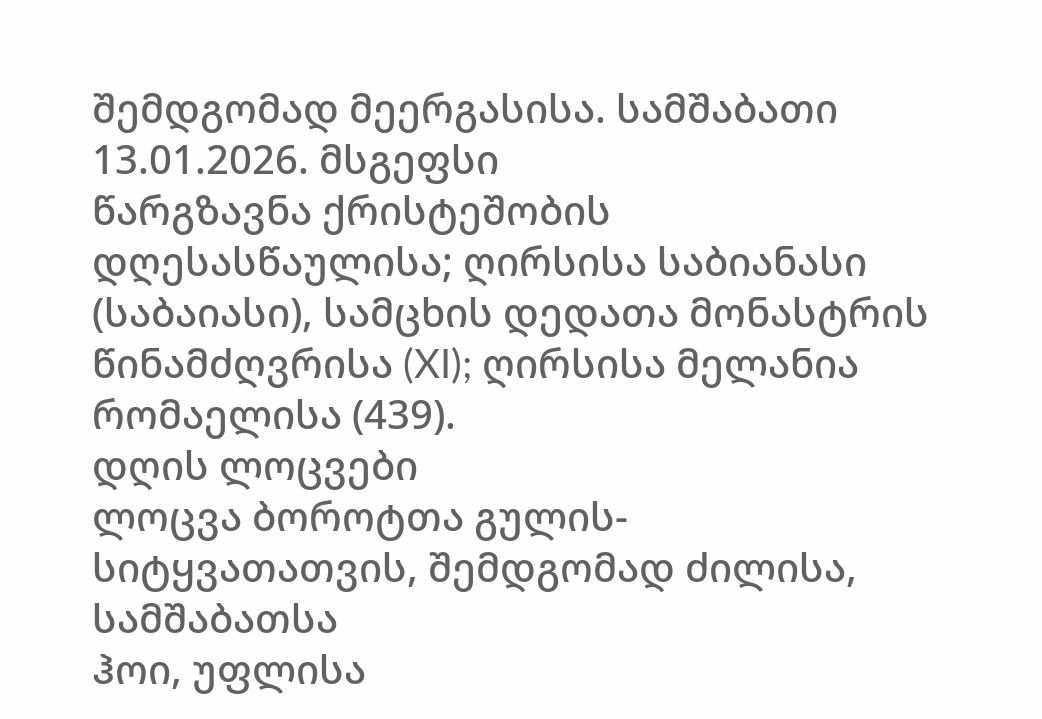შემდგომად მეერგასისა. სამშაბათი
13.01.2026. მსგეფსი
წარგზავნა ქრისტეშობის დღესასწაულისა; ღირსისა საბიანასი (საბაიასი), სამცხის დედათა მონასტრის წინამძღვრისა (XI); ღირსისა მელანია რომაელისა (439).
დღის ლოცვები
ლოცვა ბოროტთა გულის-სიტყვათათვის, შემდგომად ძილისა, სამშაბათსა
ჰოი, უფლისა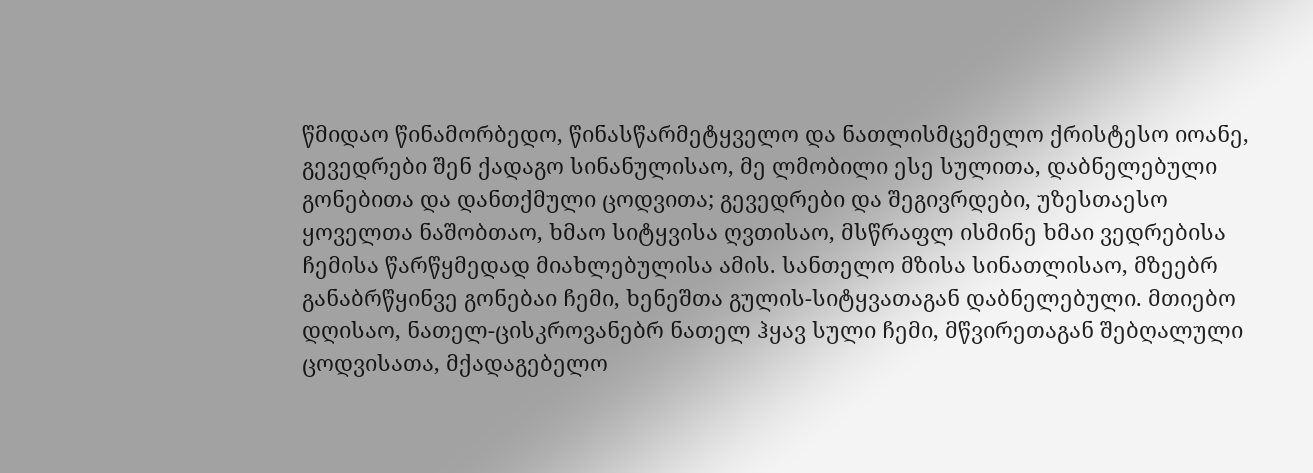წმიდაო წინამორბედო, წინასწარმეტყველო და ნათლისმცემელო ქრისტესო იოანე, გევედრები შენ ქადაგო სინანულისაო, მე ლმობილი ესე სულითა, დაბნელებული გონებითა და დანთქმული ცოდვითა; გევედრები და შეგივრდები, უზესთაესო ყოველთა ნაშობთაო, ხმაო სიტყვისა ღვთისაო, მსწრაფლ ისმინე ხმაი ვედრებისა ჩემისა წარწყმედად მიახლებულისა ამის. სანთელო მზისა სინათლისაო, მზეებრ განაბრწყინვე გონებაი ჩემი, ხენეშთა გულის-სიტყვათაგან დაბნელებული. მთიებო დღისაო, ნათელ-ცისკროვანებრ ნათელ ჰყავ სული ჩემი, მწვირეთაგან შებღალული ცოდვისათა, მქადაგებელო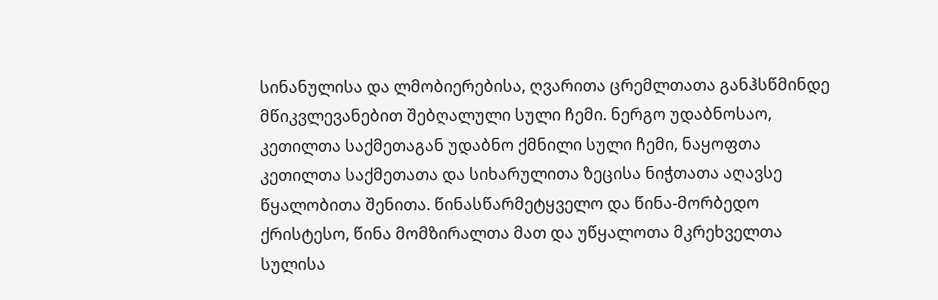სინანულისა და ლმობიერებისა, ღვარითა ცრემლთათა განჰსწმინდე მწიკვლევანებით შებღალული სული ჩემი. ნერგო უდაბნოსაო, კეთილთა საქმეთაგან უდაბნო ქმნილი სული ჩემი, ნაყოფთა კეთილთა საქმეთათა და სიხარულითა ზეცისა ნიჭთათა აღავსე წყალობითა შენითა. წინასწარმეტყველო და წინა-მორბედო ქრისტესო, წინა მომზირალთა მათ და უწყალოთა მკრეხველთა სულისა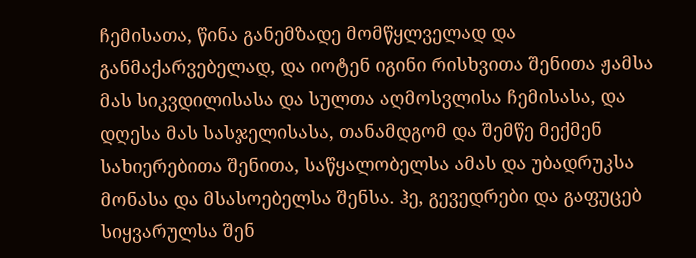ჩემისათა, წინა განემზადე მომწყლველად და განმაქარვებელად, და იოტენ იგინი რისხვითა შენითა ჟამსა მას სიკვდილისასა და სულთა აღმოსვლისა ჩემისასა, და დღესა მას სასჯელისასა, თანამდგომ და შემწე მექმენ სახიერებითა შენითა, საწყალობელსა ამას და უბადრუკსა მონასა და მსასოებელსა შენსა. ჰე, გევედრები და გაფუცებ სიყვარულსა შენ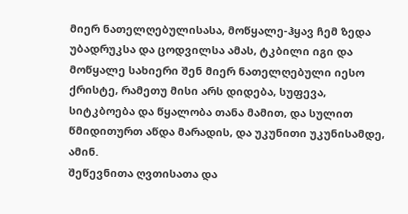მიერ ნათელღებულისასა, მოწყალე-ჰყავ ჩემ ზედა უბადრუკსა და ცოდვილსა ამას, ტკბილი იგი და მოწყალე სახიერი შენ მიერ ნათელღებული იესო ქრისტე, რამეთუ მისი არს დიდება, სუფევა, სიტკბოება და წყალობა თანა მამით, და სულით წმიდითურთ აწდა მარადის, და უკუნითი უკუნისამდე, ამინ.
შეწევნითა ღვთისათა და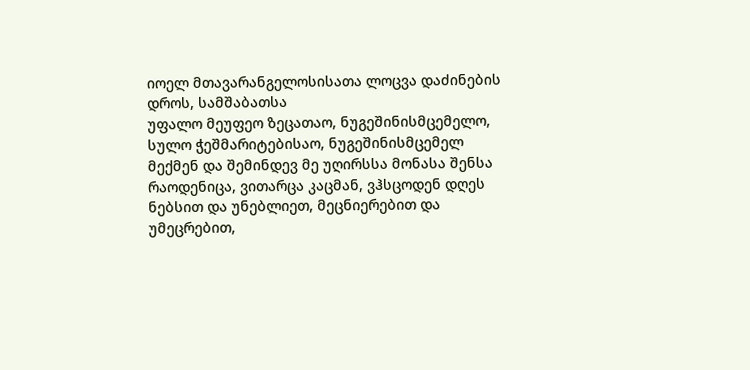იოელ მთავარანგელოსისათა ლოცვა დაძინების დროს, სამშაბათსა
უფალო მეუფეო ზეცათაო, ნუგეშინისმცემელო, სულო ჭეშმარიტებისაო, ნუგეშინისმცემელ მექმენ და შემინდევ მე უღირსსა მონასა შენსა რაოდენიცა, ვითარცა კაცმან, ვჰსცოდენ დღეს ნებსით და უნებლიეთ, მეცნიერებით და უმეცრებით,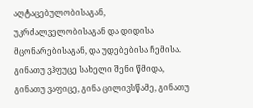აღტაცებულობისაგან, უკრძალველობისაგან და დიდისა მცონარებისაგან, და უდებებისა ჩემისა. გინათუ ვჰფუცე სახელი შენი წმიდა, გინათუ ვაფიცე, გინა ცილივსწამე, გინათუ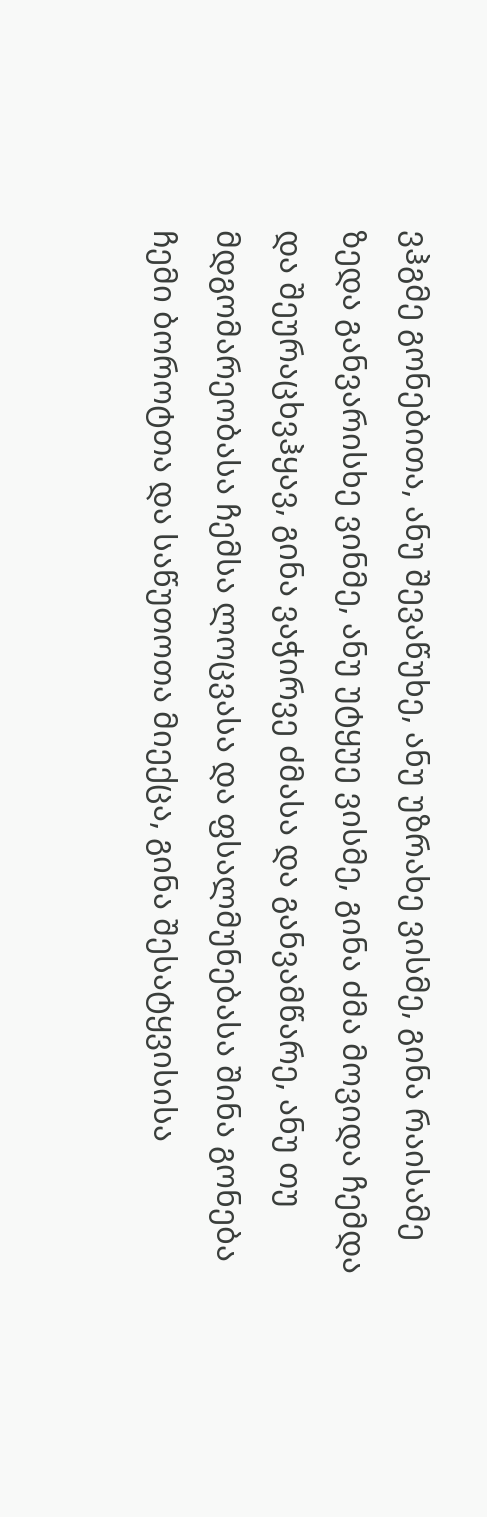ვჰგმე გონებითა, ანუ შევაწუხე, ანუ უზრახე ვისმე, გინა რაისამე ზედა განვარისხე ვინმე, ანუ უტყუე ვისმე, გინა ძმა მოვიდა ჩემდა და შეურაცხვჰყავ, გინა ვაჭირვე ძმასა და განვამწარე, ანუ თუ მდგომარეობასა ჩემსა ლოცვასა და ფსალმუნებასა შინა გონება ჩემი ბოროტთა და საწუთოთა მიექცა, გინა შესატყვისისა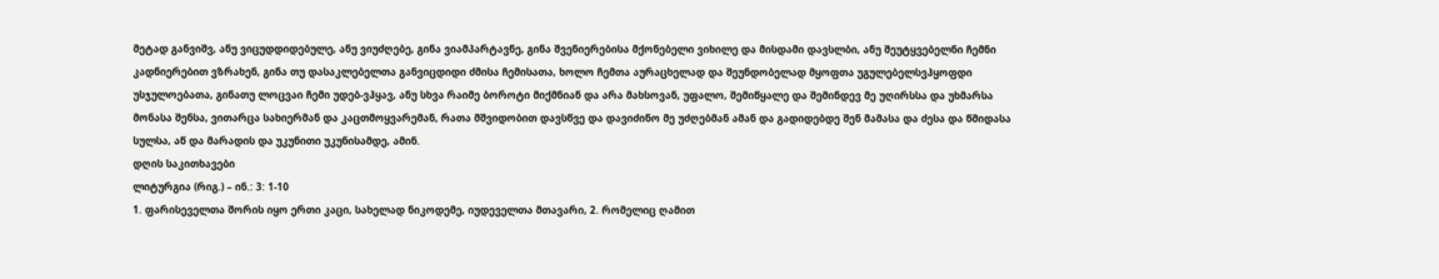მეტად განვიშვ, ანუ ვიცუდდიდებულე, ანუ ვიუძღებე, გინა ვიამპარტავნე, გინა შვენიერებისა მქონებელი ვიხილე და მისდამი დავსლბი, ანუ შეუტყვებელნი ჩემნი კადნიერებით ვზრახენ, გინა თუ დასაკლებელთა განვიცდიდი ძმისა ჩემისათა, ხოლო ჩემთა აურაცხელად და შეუნდობელად მყოფთა უგულებელსვჰყოფდი უსჯულოებათა, გინათუ ლოცვაი ჩემი უდებ-ვჰყავ, ანუ სხვა რაიმე ბოროტი მიქმნიან და არა მახსოვან, უფალო, შემიწყალე და შემინდევ მე უღირსსა და უხმარსა მონასა შენსა, ვითარცა სახიერმან და კაცთმოყვარემან, რათა მშვიდობით დავსწვე და დავიძინო მე უძღებმან ამან და გადიდებდე შენ მამასა და ძესა და წმიდასა სულსა, აწ და მარადის და უკუნითი უკუნისამდე, ამინ.
დღის საკითხავები
ლიტურგია (რიგ.) – ინ.: 3: 1-10
1. ფარისეველთა შორის იყო ერთი კაცი, სახელად ნიკოდემე, იუდეველთა მთავარი, 2. რომელიც ღამით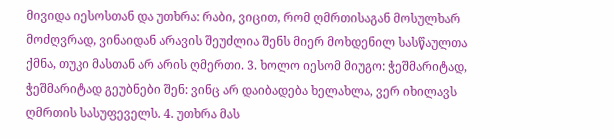მივიდა იესოსთან და უთხრა: რაბი, ვიცით, რომ ღმრთისაგან მოსულხარ მოძღვრად, ვინაიდან არავის შეუძლია შენს მიერ მოხდენილ სასწაულთა ქმნა, თუკი მასთან არ არის ღმერთი. 3. ხოლო იესომ მიუგო: ჭეშმარიტად, ჭეშმარიტად გეუბნები შენ: ვინც არ დაიბადება ხელახლა, ვერ იხილავს ღმრთის სასუფეველს. 4. უთხრა მას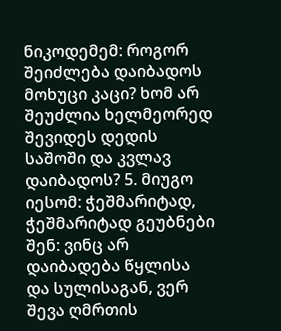ნიკოდემემ: როგორ შეიძლება დაიბადოს მოხუცი კაცი? ხომ არ შეუძლია ხელმეორედ შევიდეს დედის საშოში და კვლავ დაიბადოს? 5. მიუგო იესომ: ჭეშმარიტად, ჭეშმარიტად გეუბნები შენ: ვინც არ დაიბადება წყლისა და სულისაგან, ვერ შევა ღმრთის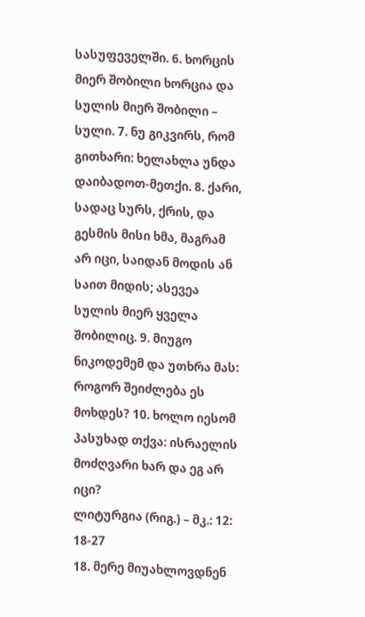სასუფეველში. 6. ხორცის მიერ შობილი ხორცია და სულის მიერ შობილი – სული. 7. ნუ გიკვირს, რომ გითხარი: ხელახლა უნდა დაიბადოთ-მეთქი. 8. ქარი, სადაც სურს, ქრის, და გესმის მისი ხმა, მაგრამ არ იცი, საიდან მოდის ან საით მიდის; ასევეა სულის მიერ ყველა შობილიც. 9. მიუგო ნიკოდემემ და უთხრა მას: როგორ შეიძლება ეს მოხდეს? 10. ხოლო იესომ პასუხად თქვა: ისრაელის მოძღვარი ხარ და ეგ არ იცი?
ლიტურგია (რიგ.) – მკ.: 12: 18-27
18. მერე მიუახლოვდნენ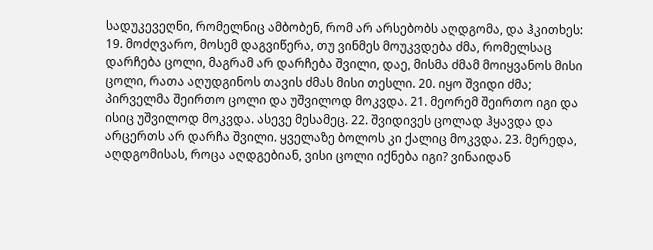სადუკევეღნი, რომელნიც ამბობენ, რომ არ არსებობს აღდგომა, და ჰკითხეს: 19. მოძღვარო, მოსემ დაგვიწერა, თუ ვინმეს მოუკვდება ძმა, რომელსაც დარჩება ცოლი, მაგრამ არ დარჩება შვილი, დაე, მისმა ძმამ მოიყვანოს მისი ცოლი, რათა აღუდგინოს თავის ძმას მისი თესლი. 20. იყო შვიდი ძმა; პირველმა შეირთო ცოლი და უშვილოდ მოკვდა. 21. მეორემ შეირთო იგი და ისიც უშვილოდ მოკვდა. ასევე მესამეც. 22. შვიდივეს ცოლად ჰყავდა და არცერთს არ დარჩა შვილი. ყველაზე ბოლოს კი ქალიც მოკვდა. 23. მერედა, აღდგომისას, როცა აღდგებიან, ვისი ცოლი იქნება იგი? ვინაიდან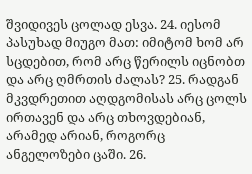შვიდივეს ცოლად ესვა. 24. იესომ პასუხად მიუგო მათ: იმიტომ ხომ არ სცდებით, რომ არც წერილს იცნობთ და არც ღმრთის ძალას? 25. რადგან მკვდრეთით აღდგომისას არც ცოლს ირთავენ და არც თხოვდებიან, არამედ არიან, როგორც ანგელოზები ცაში. 26.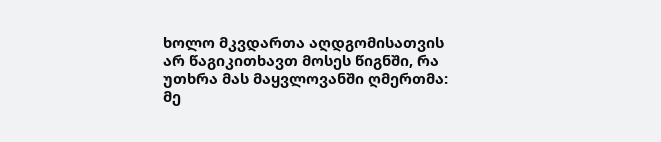ხოლო მკვდართა აღდგომისათვის არ წაგიკითხავთ მოსეს წიგნში, რა უთხრა მას მაყვლოვანში ღმერთმა: მე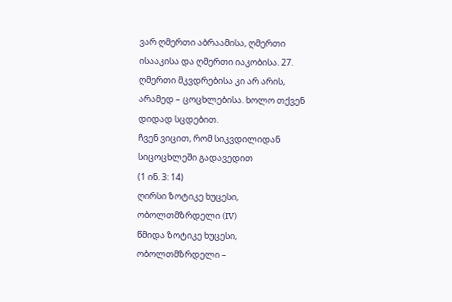ვარ ღმერთი აბრაამისა, ღმერთი ისააკისა და ღმერთი იაკობისა. 27. ღმერთი მკვდრებისა კი არ არის, არამედ – ცოცხლებისა. ხოლო თქვენ დიდად სცდებით.
ჩვენ ვიცით, რომ სიკვდილიდან სიცოცხლეში გადავედით
(1 ინ. 3: 14)
ღირსი ზოტიკე ხუცესი, ობოლთმზრდელი (IV)
წმიდა ზოტიკე ხუცესი, ობოლთმზრდელი –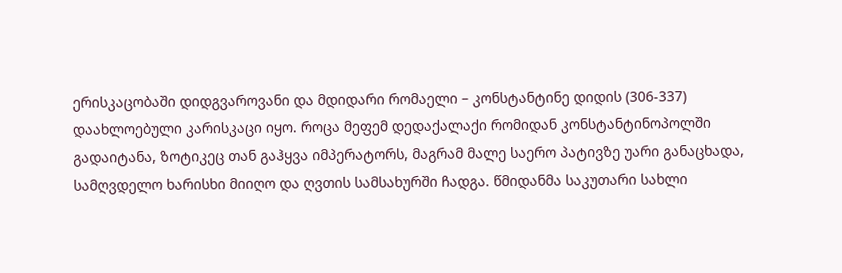ერისკაცობაში დიდგვაროვანი და მდიდარი რომაელი – კონსტანტინე დიდის (306-337) დაახლოებული კარისკაცი იყო. როცა მეფემ დედაქალაქი რომიდან კონსტანტინოპოლში გადაიტანა, ზოტიკეც თან გაჰყვა იმპერატორს, მაგრამ მალე საერო პატივზე უარი განაცხადა, სამღვდელო ხარისხი მიიღო და ღვთის სამსახურში ჩადგა. წმიდანმა საკუთარი სახლი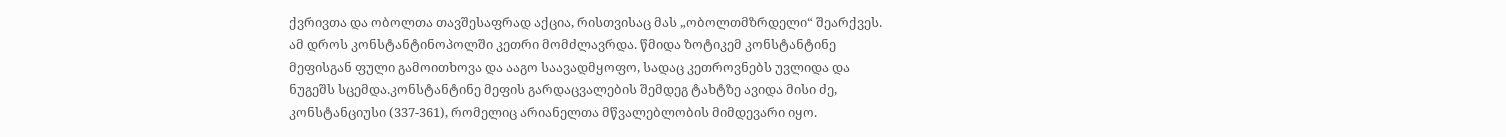ქვრივთა და ობოლთა თავშესაფრად აქცია, რისთვისაც მას „ობოლთმზრდელი“ შეარქვეს. ამ დროს კონსტანტინოპოლში კეთრი მომძლავრდა. წმიდა ზოტიკემ კონსტანტინე მეფისგან ფული გამოითხოვა და ააგო საავადმყოფო, სადაც კეთროვნებს უვლიდა და ნუგეშს სცემდა.კონსტანტინე მეფის გარდაცვალების შემდეგ ტახტზე ავიდა მისი ძე, კონსტანციუსი (337-361), რომელიც არიანელთა მწვალებლობის მიმდევარი იყო.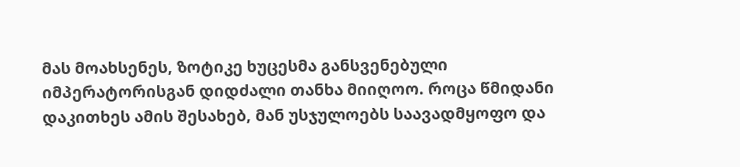მას მოახსენეს, ზოტიკე ხუცესმა განსვენებული იმპერატორისგან დიდძალი თანხა მიიღოო. როცა წმიდანი დაკითხეს ამის შესახებ, მან უსჯულოებს საავადმყოფო და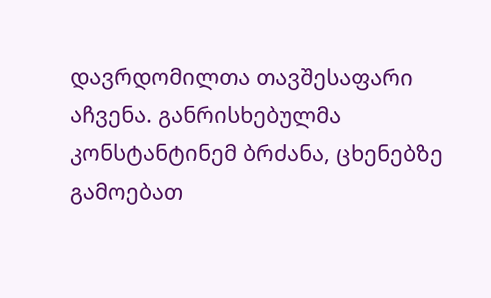დავრდომილთა თავშესაფარი აჩვენა. განრისხებულმა კონსტანტინემ ბრძანა, ცხენებზე გამოებათ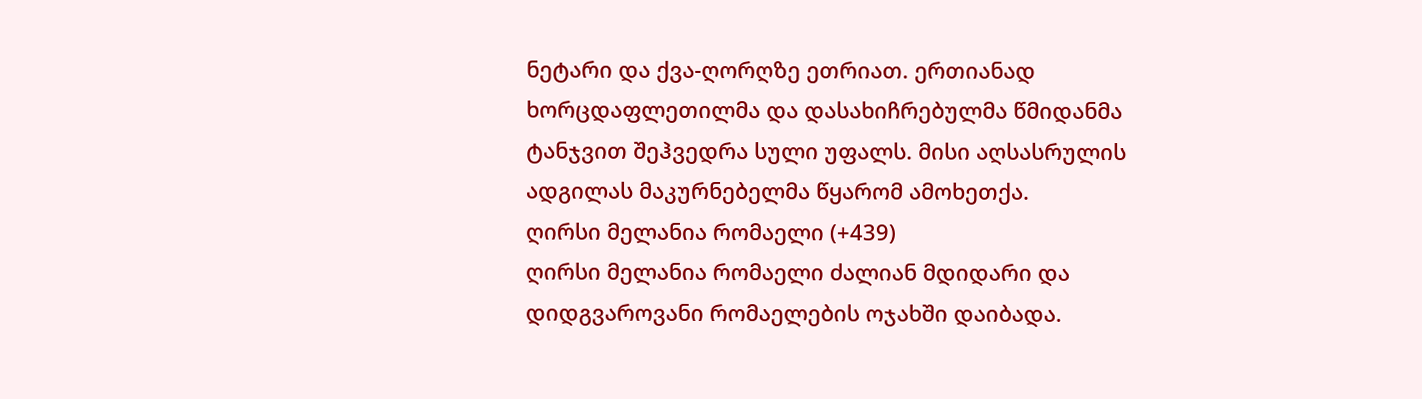ნეტარი და ქვა-ღორღზე ეთრიათ. ერთიანად ხორცდაფლეთილმა და დასახიჩრებულმა წმიდანმა ტანჯვით შეჰვედრა სული უფალს. მისი აღსასრულის ადგილას მაკურნებელმა წყარომ ამოხეთქა.
ღირსი მელანია რომაელი (+439)
ღირსი მელანია რომაელი ძალიან მდიდარი და დიდგვაროვანი რომაელების ოჯახში დაიბადა.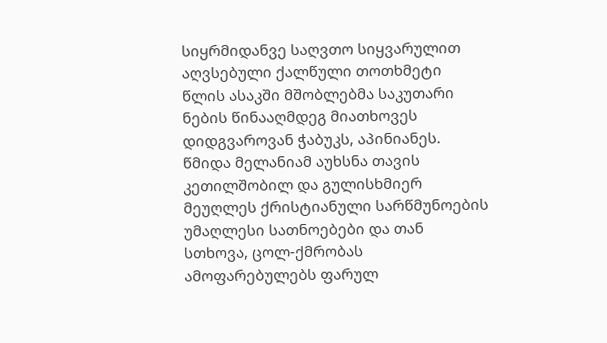სიყრმიდანვე საღვთო სიყვარულით აღვსებული ქალწული თოთხმეტი წლის ასაკში მშობლებმა საკუთარი ნების წინააღმდეგ მიათხოვეს დიდგვაროვან ჭაბუკს, აპინიანეს. წმიდა მელანიამ აუხსნა თავის კეთილშობილ და გულისხმიერ მეუღლეს ქრისტიანული სარწმუნოების უმაღლესი სათნოებები და თან სთხოვა, ცოლ-ქმრობას ამოფარებულებს ფარულ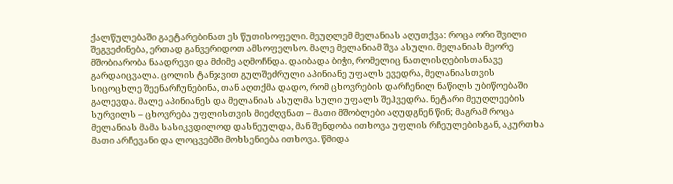ქალწულებაში გაეტარებინათ ეს წუთისოფელი. მეუღლემ მელანიას აღუთქვა: როცა ორი შვილი შეგვეძინება, ერთად განვერიდოთ ამსოფელსო. მალე მელანიამ შვა ასული. მელანიას მეორე მშობიარობა ნაადრევი და მძიმე აღმოჩნდა. დაიბადა ბიჭი, რომელიც ნათლისღებისთანავე გარდაიცვალა. ცოლის ტანჯვით გულშეძრული აპინიანე უფალს ევედრა, მელანიასთვის სიცოცხლე შეენარჩუნებინა, თან აღთქმა დადო, რომ ცხოვრების დარჩენილ ნაწილს უბიწოებაში გალევდა. მალე აპინიანეს და მელანიას ასულმა სული უფალს შეჰვედრა. ნეტარი მეუღლეების სურვილს – ცხოვრება უფლისთვის მიეძღვნათ – მათი მშობლები აღუდგნენ წინ; მაგრამ როცა მელანიას მამა სასიკვდილოდ დასნეულდა, მან შენდობა ითხოვა უფლის რჩეულებისგან, აკურთხა მათი არჩევანი და ლოცვებში მოხსენიება ითხოვა. წმიდა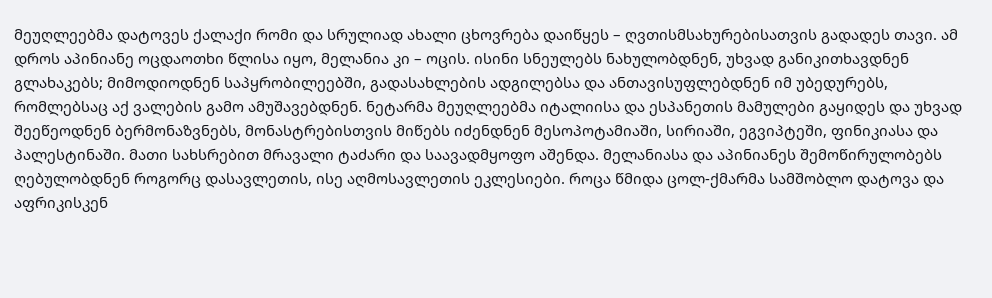მეუღლეებმა დატოვეს ქალაქი რომი და სრულიად ახალი ცხოვრება დაიწყეს – ღვთისმსახურებისათვის გადადეს თავი. ამ დროს აპინიანე ოცდაოთხი წლისა იყო, მელანია კი – ოცის. ისინი სნეულებს ნახულობდნენ, უხვად განიკითხავდნენ გლახაკებს; მიმოდიოდნენ საპყრობილეებში, გადასახლების ადგილებსა და ანთავისუფლებდნენ იმ უბედურებს, რომლებსაც აქ ვალების გამო ამუშავებდნენ. ნეტარმა მეუღლეებმა იტალიისა და ესპანეთის მამულები გაყიდეს და უხვად შეეწეოდნენ ბერმონაზვნებს, მონასტრებისთვის მიწებს იძენდნენ მესოპოტამიაში, სირიაში, ეგვიპტეში, ფინიკიასა და პალესტინაში. მათი სახსრებით მრავალი ტაძარი და საავადმყოფო აშენდა. მელანიასა და აპინიანეს შემოწირულობებს ღებულობდნენ როგორც დასავლეთის, ისე აღმოსავლეთის ეკლესიები. როცა წმიდა ცოლ-ქმარმა სამშობლო დატოვა და აფრიკისკენ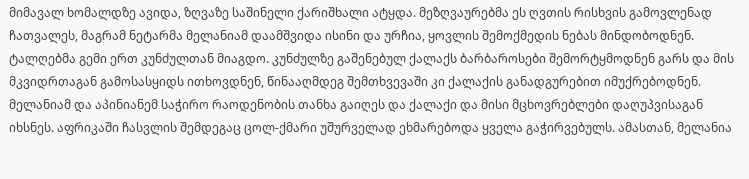მიმავალ ხომალდზე ავიდა, ზღვაზე საშინელი ქარიშხალი ატყდა. მეზღვაურებმა ეს ღვთის რისხვის გამოვლენად ჩათვალეს, მაგრამ ნეტარმა მელანიამ დაამშვიდა ისინი და ურჩია, ყოვლის შემოქმედის ნებას მინდობოდნენ. ტალღებმა გემი ერთ კუნძულთან მიაგდო. კუნძულზე გაშენებულ ქალაქს ბარბაროსები შემორტყმოდნენ გარს და მის მკვიდრთაგან გამოსასყიდს ითხოვდნენ, წინააღმდეგ შემთხვევაში კი ქალაქის განადგურებით იმუქრებოდნენ. მელანიამ და აპინიანემ საჭირო რაოდენობის თანხა გაიღეს და ქალაქი და მისი მცხოვრებლები დაღუპვისაგან იხსნეს. აფრიკაში ჩასვლის შემდეგაც ცოლ-ქმარი უშურველად ეხმარებოდა ყველა გაჭირვებულს. ამასთან, მელანია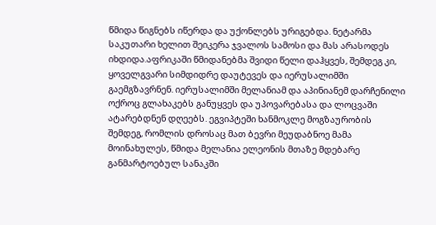წმიდა წიგნებს იწერდა და უქონლებს ურიგებდა. ნეტარმა საკუთარი ხელით შეიკერა ჯვალოს სამოსი და მას არასოდეს იხდიდა.აფრიკაში წმიდანებმა შვიდი წელი დაჰყვეს, შემდეგ კი, ყოველგვარი სიმდიდრე დაუტევეს და იერუსალიმში გაემგზავრნენ. იერუსალიმში მელანიამ და აპინიანემ დარჩენილი ოქროც გლახაკებს განუყვეს და უპოვარებასა და ლოცვაში ატარებდნენ დღეებს. ეგვიპტეში ხანმოკლე მოგზაურობის შემდეგ, რომლის დროსაც მათ ბევრი მეუდაბნოე მამა მოინახულეს, წმიდა მელანია ელეონის მთაზე მდებარე განმარტოებულ სანაკში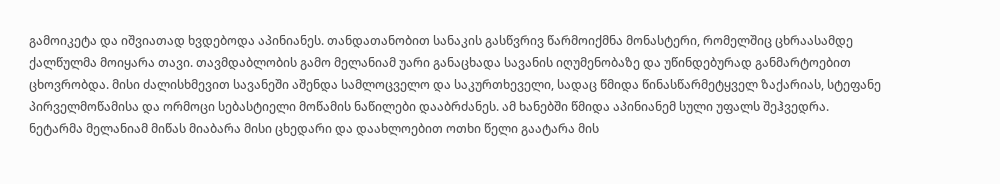გამოიკეტა და იშვიათად ხვდებოდა აპინიანეს. თანდათანობით სანაკის გასწვრივ წარმოიქმნა მონასტერი, რომელშიც ცხრაასამდე ქალწულმა მოიყარა თავი. თავმდაბლობის გამო მელანიამ უარი განაცხადა სავანის იღუმენობაზე და უწინდებურად განმარტოებით ცხოვრობდა. მისი ძალისხმევით სავანეში აშენდა სამლოცველო და საკურთხეველი, სადაც წმიდა წინასწარმეტყველ ზაქარიას, სტეფანე პირველმოწამისა და ორმოცი სებასტიელი მოწამის ნაწილები დააბრძანეს. ამ ხანებში წმიდა აპინიანემ სული უფალს შეჰვედრა. ნეტარმა მელანიამ მიწას მიაბარა მისი ცხედარი და დაახლოებით ოთხი წელი გაატარა მის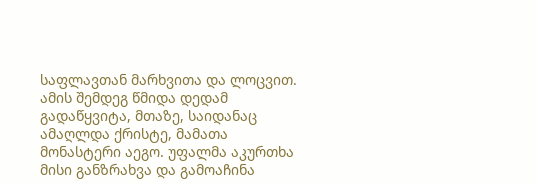საფლავთან მარხვითა და ლოცვით.
ამის შემდეგ წმიდა დედამ გადაწყვიტა, მთაზე, საიდანაც ამაღლდა ქრისტე, მამათა მონასტერი აეგო. უფალმა აკურთხა მისი განზრახვა და გამოაჩინა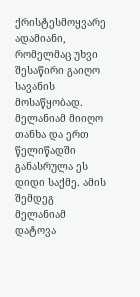ქრისტესმოყვარე ადამიანი, რომელმაც უხვი შესაწირი გაიღო სავანის მოსაწყობად. მელანიამ მიიღო თანხა და ერთ წელიწადში განასრულა ეს დიდი საქმე. ამის შემდეგ მელანიამ დატოვა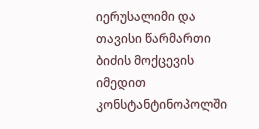იერუსალიმი და თავისი წარმართი ბიძის მოქცევის იმედით კონსტანტინოპოლში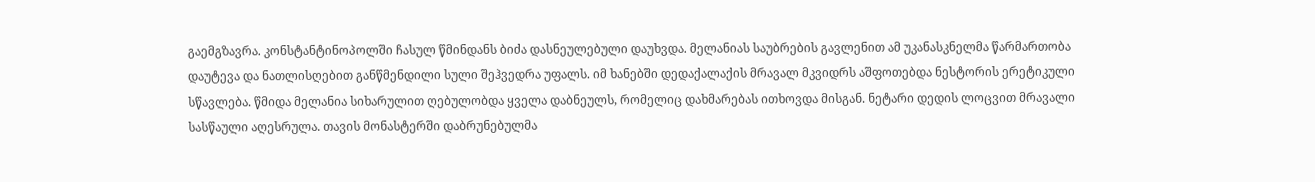გაემგზავრა. კონსტანტინოპოლში ჩასულ წმინდანს ბიძა დასნეულებული დაუხვდა. მელანიას საუბრების გავლენით ამ უკანასკნელმა წარმართობა დაუტევა და ნათლისღებით განწმენდილი სული შეჰვედრა უფალს. იმ ხანებში დედაქალაქის მრავალ მკვიდრს აშფოთებდა ნესტორის ერეტიკული სწავლება. წმიდა მელანია სიხარულით ღებულობდა ყველა დაბნეულს, რომელიც დახმარებას ითხოვდა მისგან. ნეტარი დედის ლოცვით მრავალი სასწაული აღესრულა. თავის მონასტერში დაბრუნებულმა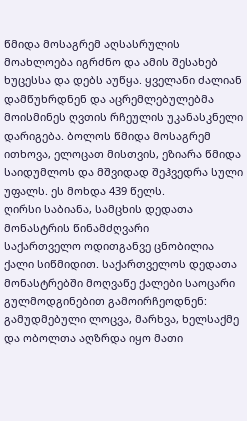წმიდა მოსაგრემ აღსასრულის მოახლოება იგრძნო და ამის შესახებ ხუცესსა და დებს აუწყა. ყველანი ძალიან დამწუხრდნენ და აცრემლებულებმა მოისმინეს ღვთის რჩეულის უკანასკნელი დარიგება. ბოლოს წმიდა მოსაგრემ ითხოვა, ელოცათ მისთვის, ეზიარა წმიდა საიდუმლოს და მშვიდად შეჰვედრა სული უფალს. ეს მოხდა 439 წელს.
ღირსი საბიანა, სამცხის დედათა მონასტრის წინამძღვარი
საქართველო ოდითგანვე ცნობილია ქალი სიწმიდით. საქართველოს დედათა მონასტრებში მოღვაწე ქალები საოცარი გულმოდგინებით გამოირჩეოდნენ: გამუდმებული ლოცვა, მარხვა, ხელსაქმე და ობოლთა აღზრდა იყო მათი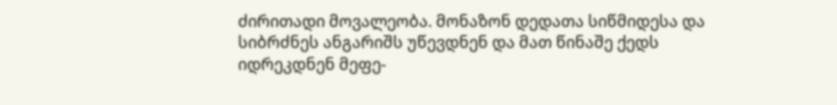ძირითადი მოვალეობა. მონაზონ დედათა სიწმიდესა და სიბრძნეს ანგარიშს უწევდნენ და მათ წინაშე ქედს იდრეკდნენ მეფე-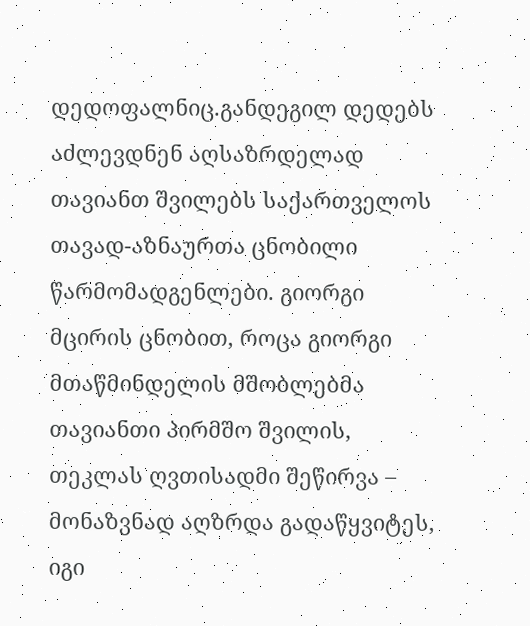დედოფალნიც.განდეგილ დედებს აძლევდნენ აღსაზრდელად თავიანთ შვილებს საქართველოს თავად-აზნაურთა ცნობილი წარმომადგენლები. გიორგი მცირის ცნობით, როცა გიორგი მთაწმინდელის მშობლებმა თავიანთი პირმშო შვილის, თეკლას ღვთისადმი შეწირვა – მონაზვნად აღზრდა გადაწყვიტეს, იგი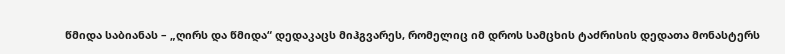წმიდა საბიანას – „ღირს და წმიდა“ დედაკაცს მიჰგვარეს, რომელიც იმ დროს სამცხის ტაძრისის დედათა მონასტერს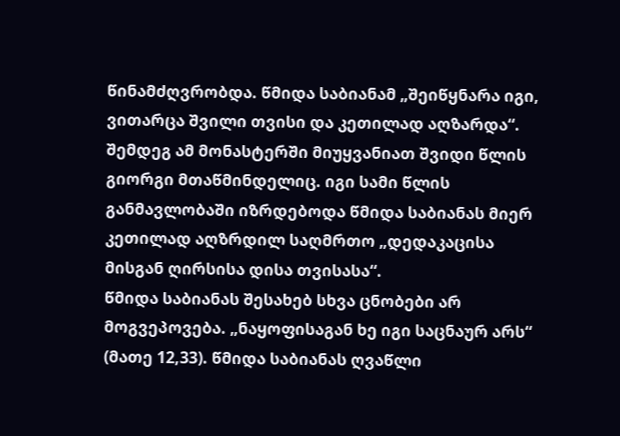წინამძღვრობდა. წმიდა საბიანამ „შეიწყნარა იგი, ვითარცა შვილი თვისი და კეთილად აღზარდა“.
შემდეგ ამ მონასტერში მიუყვანიათ შვიდი წლის გიორგი მთაწმინდელიც. იგი სამი წლის განმავლობაში იზრდებოდა წმიდა საბიანას მიერ კეთილად აღზრდილ საღმრთო „დედაკაცისა მისგან ღირსისა დისა თვისასა“.
წმიდა საბიანას შესახებ სხვა ცნობები არ მოგვეპოვება. „ნაყოფისაგან ხე იგი საცნაურ არს“ (მათე 12,33). წმიდა საბიანას ღვაწლი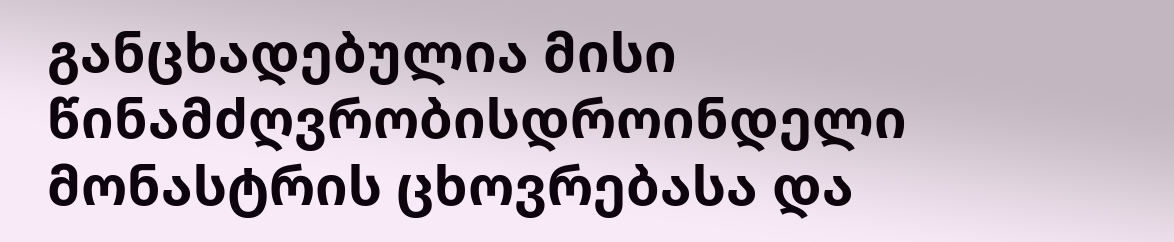განცხადებულია მისი წინამძღვრობისდროინდელი მონასტრის ცხოვრებასა და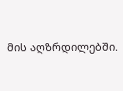მის აღზრდილებში.